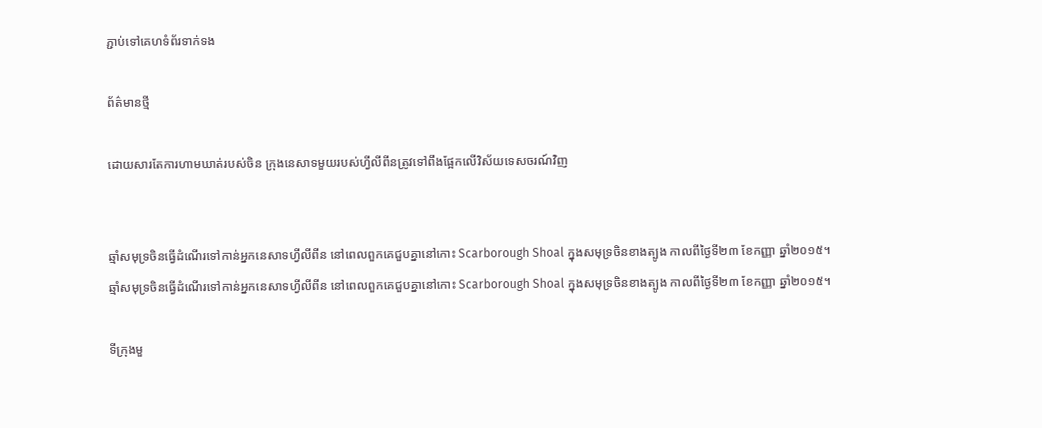ភ្ជាប់ទៅគេហទំព័រទាក់ទង

ព័ត៌មានថ្មី

ដោយសារតែការហាមឃាត់របស់ចិន ក្រុងនេសាទមួយរបស់ហ្វីលីពីនត្រូវទៅពឹងផ្អែកលើវិស័យទេសចរណ៍វិញ


ឆ្មាំសមុទ្រចិនធ្វើដំណើរទៅកាន់អ្នកនេសាទហ្វីលីពីន នៅពេលពួកគេជួបគ្នានៅកោះ Scarborough Shoal ក្នុងសមុទ្រចិនខាងត្បូង កាលពីថ្ងៃទី២៣ ខែកញ្ញា ឆ្នាំ២០១៥។
ឆ្មាំសមុទ្រចិនធ្វើដំណើរទៅកាន់អ្នកនេសាទហ្វីលីពីន នៅពេលពួកគេជួបគ្នានៅកោះ Scarborough Shoal ក្នុងសមុទ្រចិនខាងត្បូង កាលពីថ្ងៃទី២៣ ខែកញ្ញា ឆ្នាំ២០១៥។

ទីក្រុងមួ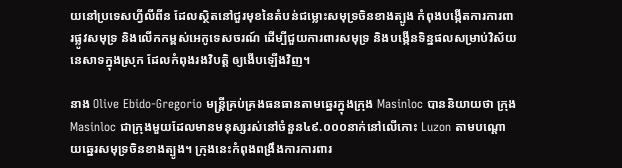យនៅប្រទេសហ្វីលីពីន ដែលស្ថិតនៅជួរមុខនៃតំបន់ជម្លោះសមុទ្រចិនខាងត្បូង កំពុងបង្កើតការការពារផ្លូវសមុទ្រ និងលើកកម្ពស់អេកូទេសចរណ៍ ដើម្បីជួយការពារសមុទ្រ និងបង្កើនទិន្នផលសម្រាប់វិស័យនេសាទក្នុងស្រុក ដែលកំពុងរងវិបត្តិ ឲ្យងើបឡើងវិញ។

នាង Olive Ebido-Gregorio មន្ត្រីគ្រប់គ្រងធនធានតាមឆ្នេរក្នុងក្រុង Masinloc បាននិយាយថា ក្រុង Masinloc ជាក្រុងមួយដែលមានមនុស្សរស់នៅចំនួន៤៩.០០០នាក់នៅលើកោះ Luzon តាមបណ្តោយឆ្នេរសមុទ្រចិនខាងត្បូង។ ក្រុងនេះកំពុងពង្រឹងការការពារ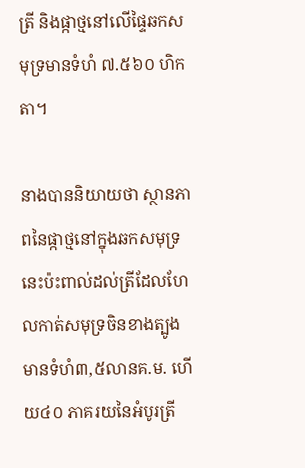ត្រី និងផ្កាថ្មនៅលើផ្ទៃឆកសមុទ្រមានទំហំ ៧.៥៦០ ហិកតា។

នាងបាននិយាយថា ស្ថានភាពនៃផ្កាថ្មនៅក្នុងឆកសមុទ្រនេះប៉ះពាល់ដល់ត្រីដែលហែលកាត់សមុទ្រចិនខាងត្បូង មានទំហំ៣,៥លានគ.ម. ហើយ៤០ ភាគរយនៃអំបូរត្រី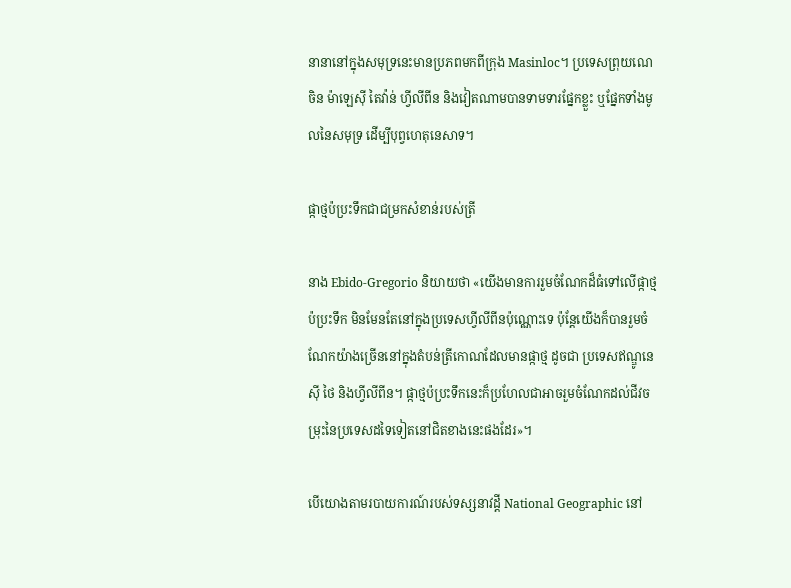នានានៅក្នុងសមុទ្រនេះមានប្រភពមកពីក្រុង Masinloc។ ប្រទេសព្រុយណេ ចិន ម៉ាឡេស៊ី តៃវ៉ាន់ ហ្វីលីពីន និងវៀតណាមបានទាមទារផ្នែកខ្លួះ ឬផ្នែកទាំងមូលនៃសមុទ្រ ដើម្បីបុព្វហេតុនេសាទ។

ផ្កាថ្មប៉ប្រះទឹកជាជម្រកសំខាន់របស់ត្រី

នាង Ebido-Gregorio និយាយថា «យើងមានការរួមចំណែកដ៏ធំទៅលើផ្កាថ្មប៉ប្រះទឹក មិនមែនតែនៅក្នុងប្រទេសហ្វីលីពីនប៉ុណ្ណោះទេ ប៉ុន្តែយើងក៏បានរួមចំណែកយ៉ាងច្រើននៅក្នុងតំបន់ត្រីកោណដែលមានផ្កាថ្ម ដូចជា ប្រទេសឥណ្ឌូនេស៊ី ថៃ និងហ្វីលីពីន។ ផ្កាថ្មប៉ប្រះទឹកនេះក៏ប្រហែលជាអាចរួមចំណែកដល់ជីវចម្រុះនៃប្រទេសដទៃទៀតនៅជិតខាងនេះផងដែរ»។

បើយោងតាមរបាយការណ៍របស់ទស្សនាវដ្តី National Geographic នៅ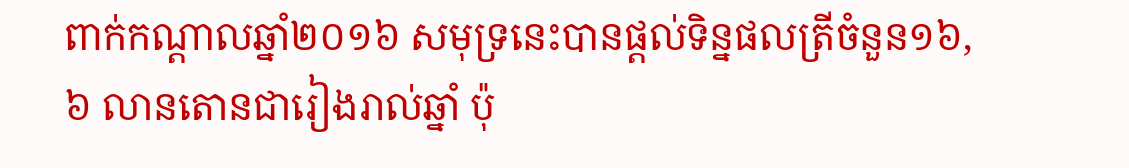ពាក់កណ្តាលឆ្នាំ២០១៦ សមុទ្រនេះបានផ្តល់ទិន្នផលត្រីចំនួន១៦,៦ លានតោនជារៀងរាល់ឆ្នាំ ប៉ុ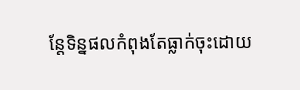ន្តែទិន្នផលកំពុងតែធ្លាក់ចុះដោយ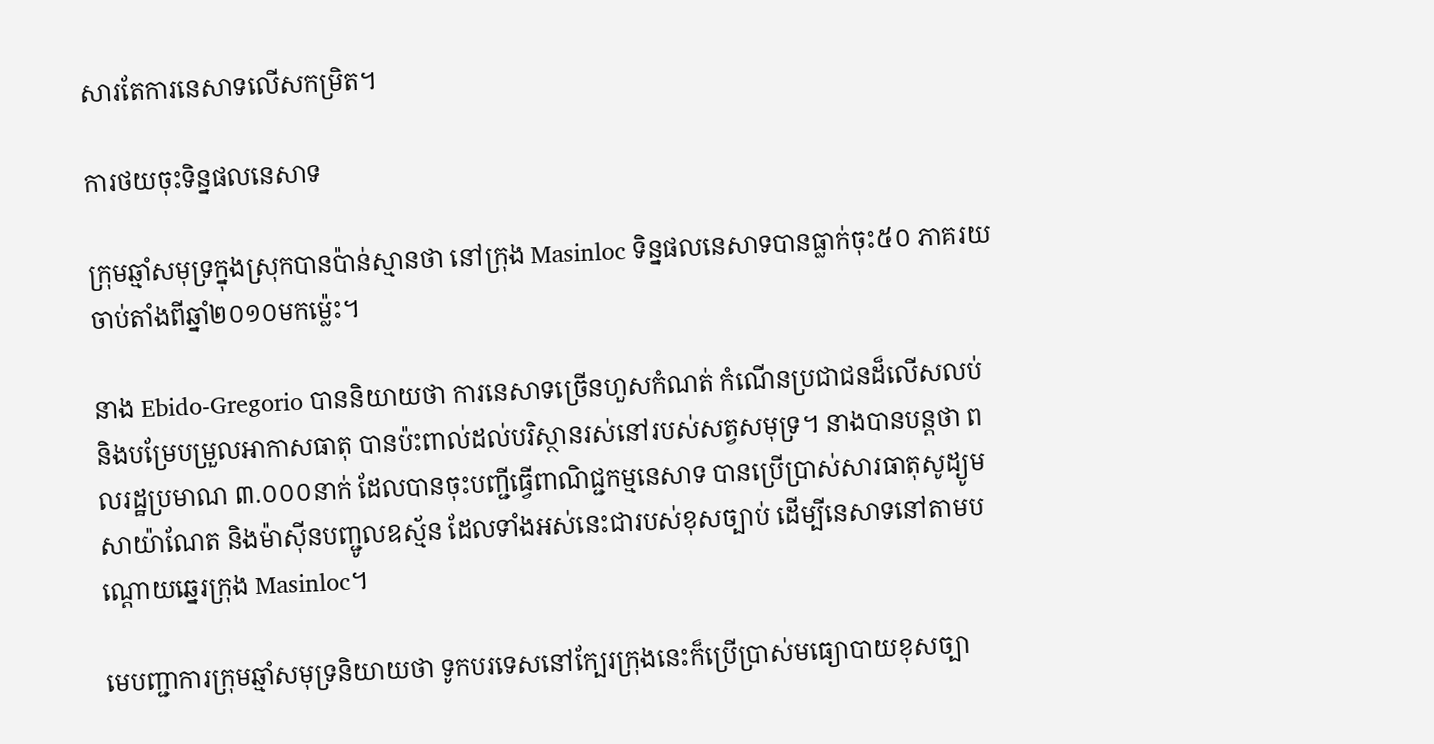សារតែការនេសាទលើសកម្រិត។

ការថយចុះទិន្នផលនេសាទ

ក្រុមឆ្មាំសមុទ្រក្នុងស្រុកបានប៉ាន់ស្មានថា នៅក្រុង Masinloc ទិន្នផលនេសាទបានធ្លាក់ចុះ៥០ ភាគរយចាប់តាំងពីឆ្នាំ២០១០មកម៉្លេះ។

នាង Ebido-Gregorio បាននិយាយថា ការនេសាទច្រើនហួសកំណត់ កំណើនប្រជាជនដ៏លើសលប់ និងបម្រែបម្រួលអាកាសធាតុ បានប៉ះពាល់ដល់បរិស្ថានរស់នៅរបស់សត្វសមុទ្រ។ នាងបានបន្តថា ពលរដ្ឋប្រមាណ ៣.០០០នាក់ ដែលបានចុះបញ្ជីធ្វើពាណិជ្ជកម្មនេសាទ បានប្រើប្រាស់សារធាតុសូដ្យូមសាយ៉ាណែត និងម៉ាស៊ីនបញ្ជូលឧស្ម័ន ដែលទាំងអស់នេះជារបស់ខុសច្បាប់ ដើម្បីនេសាទនៅតាមបណ្តោយឆ្នេរក្រុង Masinloc។

មេបញ្ជាការក្រុមឆ្មាំសមុទ្រនិយាយថា ទូកបរទេសនៅក្បែរក្រុងនេះក៏ប្រើប្រាស់មធ្យោបាយខុសច្បា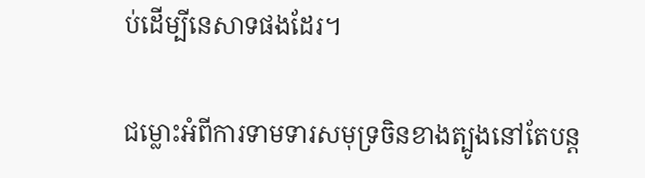ប់ដើម្បីនេសាទផងដែរ។

ជម្លោះអំពីការទាមទារសមុទ្រចិនខាងត្បូងនៅតែបន្ត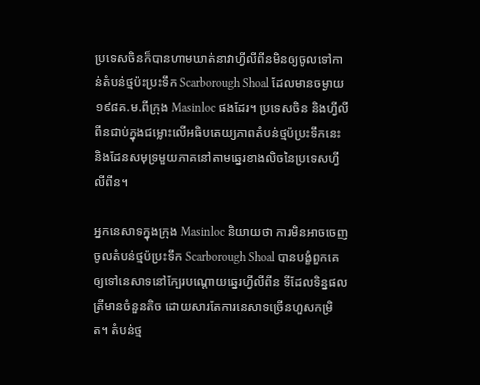ប្រទេសចិនក៏បានហាមឃាត់នាវាហ្វីលីពីនមិនឲ្យចូលទៅកាន់តំបន់ថ្មប៉ះប្រះទឹក Scarborough Shoal ដែលមានចម្ងាយ១៩៨គ.ម.ពីក្រុង Masinloc ផងដែរ។ ប្រទេសចិន និងហ្វីលីពីនជាប់ក្នុងជម្លោះលើអធិបតេយ្យភាពតំបន់ថ្មប៉ប្រះទឹកនេះ និងដែនសមុទ្រមួយភាគនៅតាមឆ្នេរខាងលិចនៃប្រទេសហ្វីលីពីន។

អ្នកនេសាទក្នុងក្រុង Masinloc និយាយថា ការមិនអាចចេញចូលតំបន់ថ្មប៉ប្រះទឹក Scarborough Shoal បានបង្ខំពួកគេឲ្យទៅនេសាទនៅក្បែរបណ្តោយឆ្នេរហ្វីលីពីន ទីដែលទិន្នផលត្រីមានចំនួនតិច ដោយសារតែការនេសាទច្រើនហួសកម្រិត។ តំបន់ថ្ម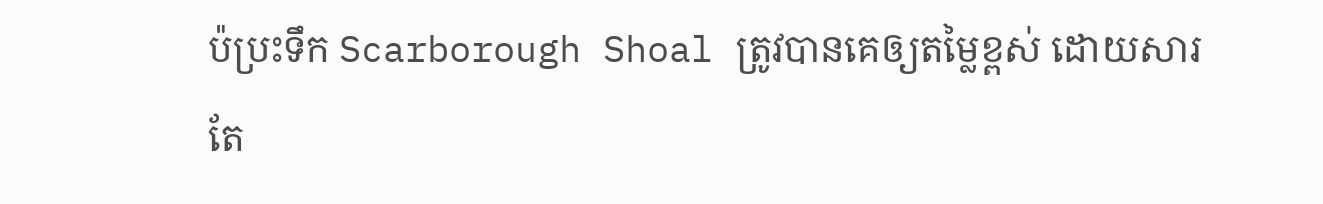ប៉ប្រះទឹក Scarborough Shoal ត្រូវបានគេឲ្យតម្លៃខ្ពស់ ដោយសារតែ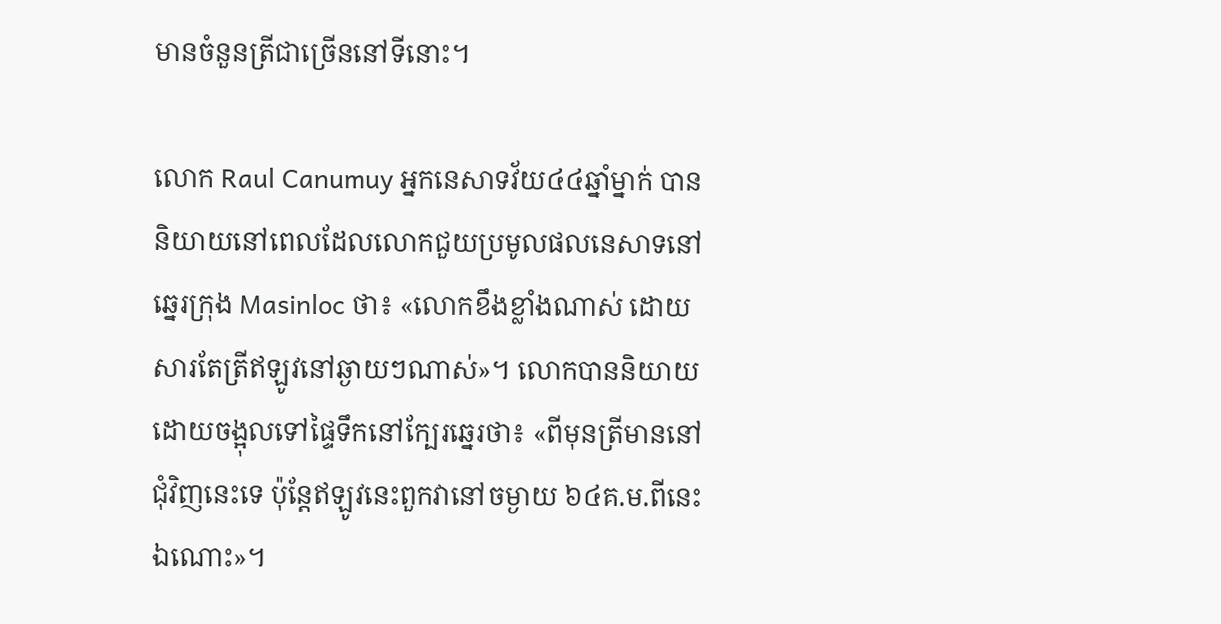មានចំនួនត្រីជាច្រើននៅទីនោះ។

លោក Raul Canumuy អ្នកនេសាទវ័យ៤៤ឆ្នាំម្នាក់ បាននិយាយនៅពេលដែលលោកជួយប្រមូលផលនេសាទនៅឆ្នេរក្រុង Masinloc ថា៖ «លោកខឹងខ្លាំងណាស់ ដោយសារតែត្រីឥឡូវនៅឆ្ងាយៗណាស់»។ លោកបាននិយាយដោយចង្អុលទៅផ្ទៃទឹកនៅក្បែរឆ្នេរថា៖ «ពីមុនត្រីមាននៅជុំវិញនេះទេ ប៉ុន្តែឥឡូវនេះពួកវានៅចម្ងាយ ៦៤គ.ម.ពីនេះឯណោះ»។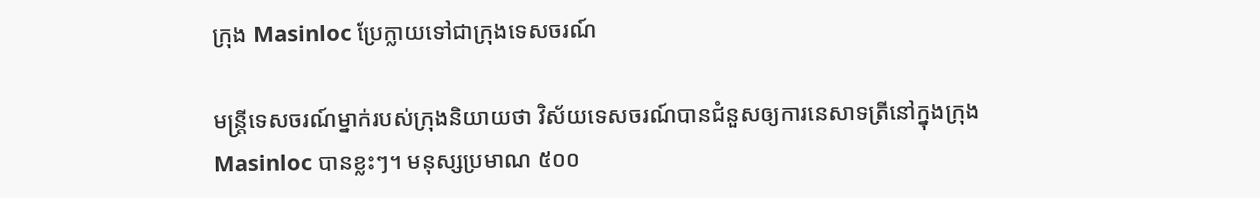ក្រុង Masinloc ប្រែក្លាយទៅជាក្រុងទេសចរណ៍

មន្ត្រីទេសចរណ៍ម្នាក់របស់ក្រុងនិយាយថា វិស័យទេសចរណ៍បានជំនួសឲ្យការនេសាទត្រីនៅក្នុងក្រុង Masinloc បានខ្លះៗ។ មនុស្សប្រមាណ ៥០០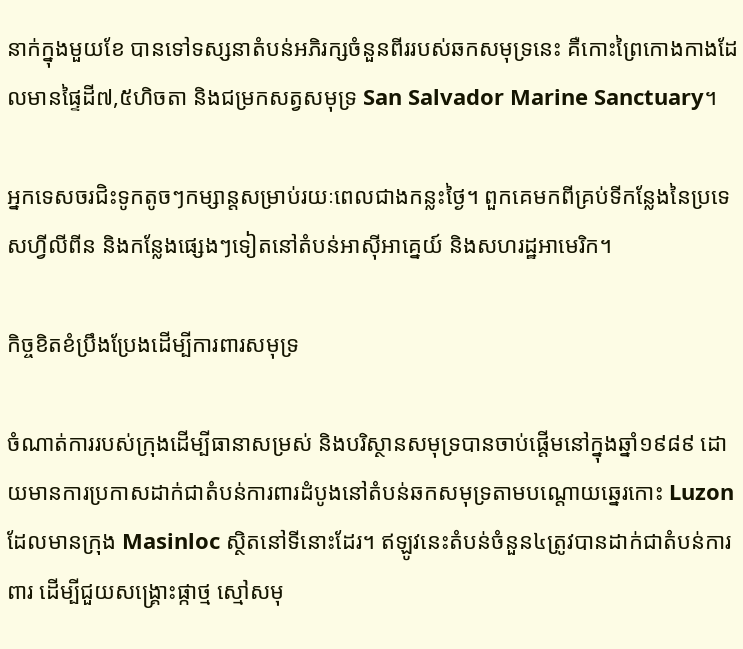នាក់ក្នុងមួយខែ បានទៅទស្សនាតំបន់អភិរក្សចំនួនពីររបស់ឆកសមុទ្រនេះ គឺកោះព្រៃកោងកាងដែលមានផ្ទៃដី៧,៥ហិចតា និងជម្រកសត្វសមុទ្រ San Salvador Marine Sanctuary។

អ្នកទេសចរជិះទូកតូចៗកម្សាន្តសម្រាប់រយៈពេលជាងកន្លះថ្ងៃ។ ពួកគេមកពីគ្រប់ទីកន្លែងនៃប្រទេសហ្វីលីពីន និងកន្លែងផ្សេងៗទៀតនៅតំបន់អាស៊ីអាគ្នេយ៍ និងសហរដ្ឋអាមេរិក។

កិច្ចខិតខំប្រឹងប្រែងដើម្បីការពារសមុទ្រ

ចំណាត់ការរបស់ក្រុងដើម្បីធានាសម្រស់ និងបរិស្ថានសមុទ្របានចាប់ផ្តើមនៅក្នុងឆ្នាំ១៩៨៩ ដោយមានការប្រកាសដាក់ជាតំបន់ការពារដំបូងនៅតំបន់ឆកសមុទ្រតាមបណ្តោយឆ្នេរកោះ Luzon ដែលមានក្រុង Masinloc ស្ថិតនៅទីនោះដែរ។ ឥឡូវនេះតំបន់ចំនួន៤ត្រូវបានដាក់ជាតំបន់ការពារ ដើម្បីជួយសង្គ្រោះផ្កាថ្ម ស្មៅសមុ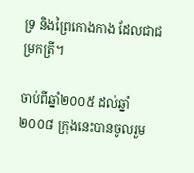ទ្រ និងព្រៃកោងកាង ដែលជាជម្រកត្រី។

ចាប់ពីឆ្នាំ២០០៥ ដល់ឆ្នាំ២០០៨ ក្រុងនេះបានចូលរួម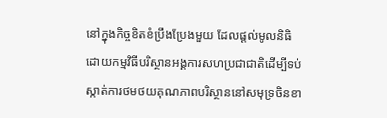នៅក្នុងកិច្ចខិតខំប្រឹងប្រែងមួយ ដែលផ្តល់មូលនិធិដោយកម្មវិធីបរិស្ថានអង្គការសហប្រជាជាតិដើម្បីទប់ស្កាត់ការថមថយគុណភាពបរិស្ថាននៅសមុទ្រចិនខា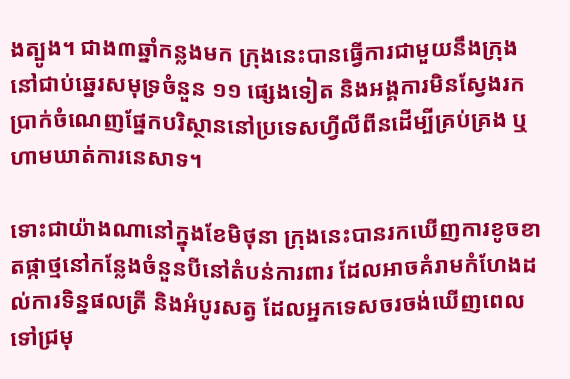ងត្បូង។ ជាង៣ឆ្នាំកន្លងមក ក្រុងនេះបានធ្វើការជាមួយនឹងក្រុងនៅជាប់ឆ្នេរសមុទ្រចំនួន ១១ ផ្សេងទៀត និងអង្គការមិនស្វែងរកប្រាក់ចំណេញផ្នែកបរិស្ថាននៅប្រទេសហ្វីលីពីនដើម្បីគ្រប់គ្រង ឬហាមឃាត់ការនេសាទ។

ទោះជាយ៉ាងណានៅក្នុងខែមិថុនា ក្រុងនេះបានរកឃើញការខូចខាតផ្កាថ្មនៅកន្លែងចំនួនបីនៅតំបន់ការពារ ដែលអាចគំរាមកំហែងដល់ការទិន្នផលត្រី និងអំបូរសត្វ ដែលអ្នកទេសចរចង់ឃើញពេលទៅជ្រមុ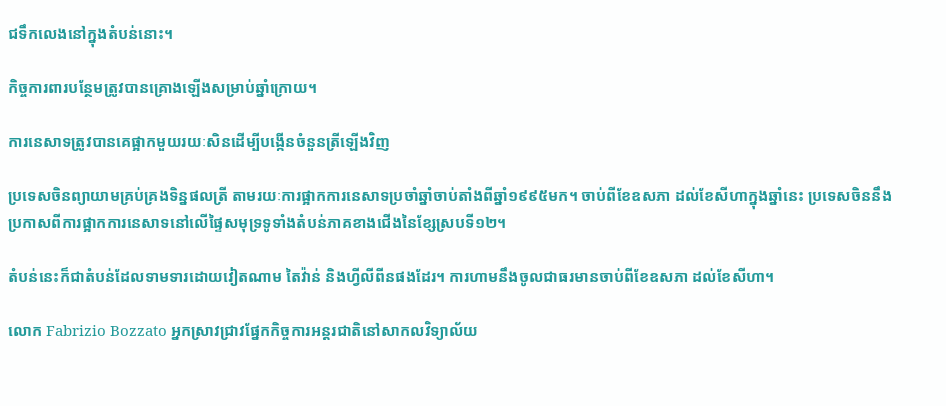ជទឹកលេងនៅក្នុងតំបន់នោះ។

កិច្ចការពារបន្ថែមត្រូវបានគ្រោងឡើងសម្រាប់ឆ្នាំក្រោយ។

ការនេសាទត្រូវបានគេផ្អាកមួយរយៈសិនដើម្បីបង្កើនចំនួនត្រីឡើងវិញ

ប្រទេសចិនព្យាយាមគ្រប់គ្រងទិន្នផលត្រី តាមរយៈការផ្អាកការនេសាទប្រចាំឆ្នាំចាប់តាំងពីឆ្នាំ១៩៩៥មក។ ចាប់ពីខែឧសភា ដល់ខែសីហាក្នុងឆ្នាំនេះ ប្រទេសចិននឹងប្រកាសពីការផ្អាកការនេសាទនៅលើផ្ទៃសមុទ្រទូទាំងតំបន់ភាគខាងជើងនៃខ្សែស្របទី១២។

តំបន់នេះក៏ជាតំបន់ដែលទាមទារដោយវៀតណាម តៃវ៉ាន់ និងហ្វីលីពីនផងដែរ។ ការហាមនឹងចូលជាធរមានចាប់ពីខែឧសភា ដល់ខែសីហា។

លោក Fabrizio Bozzato អ្នកស្រាវជ្រាវផ្នែកកិច្ចការអន្តរជាតិនៅសាកលវិទ្យាល័យ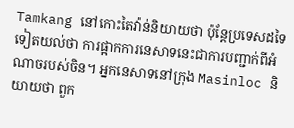Tamkang នៅកោះតៃវ៉ាន់និយាយថា ប៉ុន្តែប្រទេសដទៃទៀតយល់ថា ការផ្អាកការនេសាទនេះជាការបញ្ជាក់ពីអំណាចរបស់ចិន។ អ្នកនេសាទនៅក្រុង Masinloc និយាយថា ពួក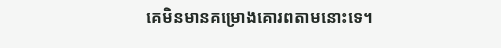គេមិនមានគម្រោងគោរពតាមនោះទេ។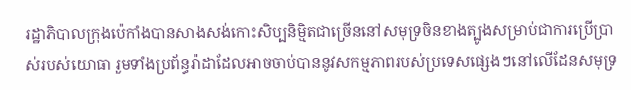រដ្ឋាភិបាលក្រុងប៉េកាំងបានសាងសង់កោះសិប្បនិម្មិតជាច្រើននៅសមុទ្រចិនខាងត្បូងសម្រាប់ជាការប្រើប្រាស់របស់យោធា រួមទាំងប្រព័ន្ធរ៉ាដាដែលអាចចាប់បាននូវសកម្មភាពរបស់ប្រទេសផ្សេងៗនៅលើដែនសមុទ្រ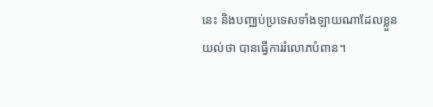នេះ និងបញ្ឈប់ប្រទេសទាំងឡាយណាដែលខ្លួនយល់ថា បានធ្វើការរំលោភបំពាន។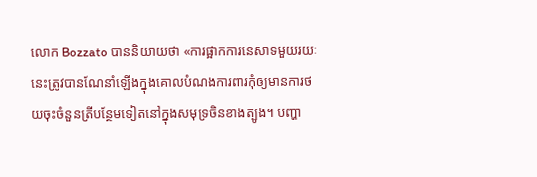លោក Bozzato បាននិយាយថា «ការផ្អាកការនេសាទមួយរយៈនេះត្រូវបានណែនាំឡើងក្នុងគោលបំណងការពារកុំឲ្យមានការថយចុះចំនួនត្រីបន្ថែមទៀតនៅក្នុងសមុទ្រចិនខាងត្បូង។ បញ្ហា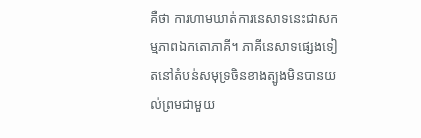គឺថា ការហាមឃាត់ការនេសាទនេះជាសកម្មភាពឯកតោភាគី។ ភាគីនេសាទផ្សេងទៀតនៅតំបន់សមុទ្រចិនខាងត្បូងមិនបានយល់ព្រមជាមួយ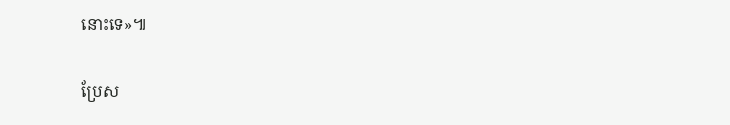នោះទេ»៕

ប្រែស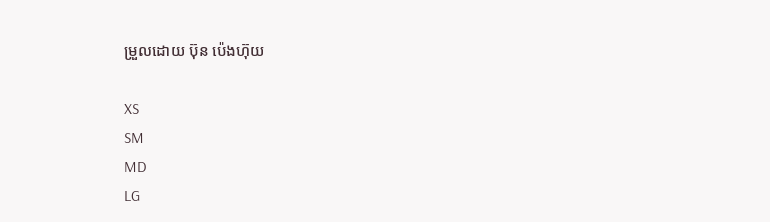ម្រួលដោយ ប៊ុន ប៉េងហ៊ុយ

XS
SM
MD
LG